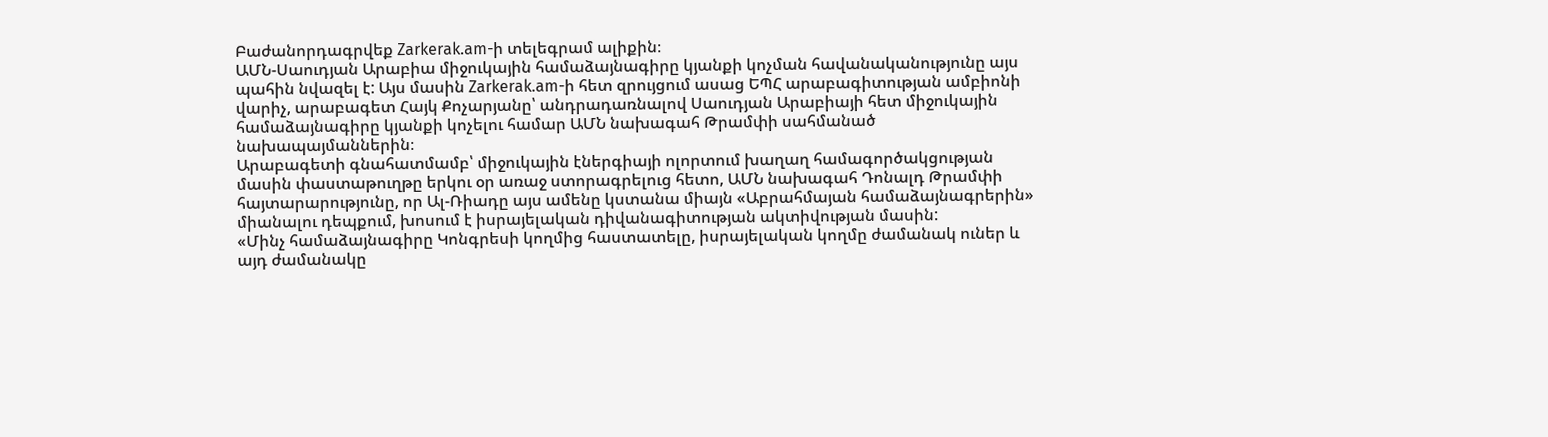Բաժանորդագրվեք Zarkerak.am-ի տելեգրամ ալիքին։
ԱՄՆ-Սաուդյան Արաբիա միջուկային համաձայնագիրը կյանքի կոչման հավանականությունը այս պահին նվազել է: Այս մասին Zarkerak.am-ի հետ զրույցում ասաց ԵՊՀ արաբագիտության ամբիոնի վարիչ, արաբագետ Հայկ Քոչարյանը՝ անդրադառնալով Սաուդյան Արաբիայի հետ միջուկային համաձայնագիրը կյանքի կոչելու համար ԱՄՆ նախագահ Թրամփի սահմանած նախապայմաններին։
Արաբագետի գնահատմամբ՝ միջուկային էներգիայի ոլորտում խաղաղ համագործակցության մասին փաստաթուղթը երկու օր առաջ ստորագրելուց հետո, ԱՄՆ նախագահ Դոնալդ Թրամփի հայտարարությունը, որ Ալ-Ռիադը այս ամենը կստանա միայն «Աբրահմայան համաձայնագրերին» միանալու դեպքում, խոսում է իսրայելական դիվանագիտության ակտիվության մասին:
«Մինչ համաձայնագիրը Կոնգրեսի կողմից հաստատելը, իսրայելական կողմը ժամանակ ուներ և այդ ժամանակը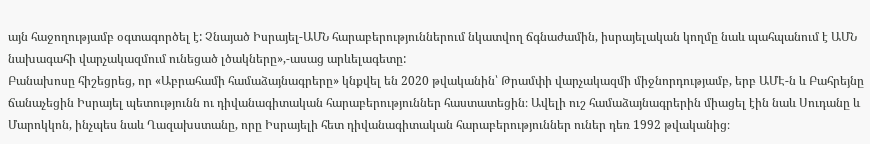այն հաջողությամբ օգտագործել է: Չնայած Իսրայել-ԱՄՆ հարաբերություններում նկատվող ճգնաժամին, իսրայելական կողմը նաև պահպանում է ԱՄՆ նախագահի վարչակազմում ունեցած լծակները»,-ասաց արևելագետը:
Բանախոսը հիշեցրեց, որ «Աբրահամի համաձայնագրերը» կնքվել են 2020 թվականին՝ Թրամփի վարչակազմի միջնորդությամբ, երբ ԱՄԷ-ն և Բահրեյնը ճանաչեցին Իսրայել պետությունն ու դիվանագիտական հարաբերություններ հաստատեցին։ Ավելի ուշ համաձայնագրերին միացել էին նաև Սուդանը և Մարոկկոն, ինչպես նաև Ղազախստանը, որը Իսրայելի հետ դիվանագիտական հարաբերություններ ուներ դեռ 1992 թվականից։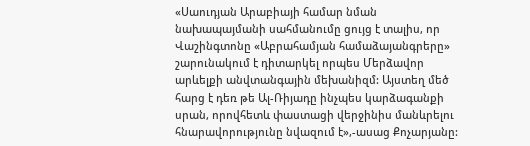«Սաուդյան Արաբիայի համար նման նախապայմանի սահմանումը ցույց է տալիս, որ Վաշինգտոնը «Աբրահամյան համաձայանգրերը» շարունակում է դիտարկել որպես Մերձավոր արևելքի անվտանգային մեխանիզմ: Այստեղ մեծ հարց է դեռ թե Ալ-Ռիյադը ինչպես կարձագանքի սրան, որովհետև փաստացի վերջինիս մանևրելու հնարավորությունը նվազում է»,-ասաց Քոչարյանը: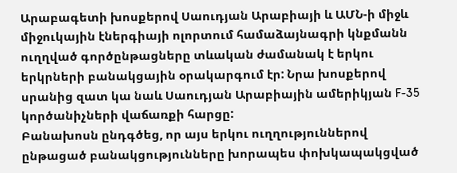Արաբագետի խոսքերով Սաուդյան Արաբիայի և ԱՄՆ-ի միջև միջուկային էներգիայի ոլորտում համաձայնագրի կնքմանն ուղղված գործընթացները տևական ժամանակ է երկու երկրների բանակցային օրակարգում էր: Նրա խոսքերով սրանից զատ կա նաև Սաուդյան Արաբիային ամերիկյան F-35 կործանիչների վաճառքի հարցը:
Բանախոսն ընդգծեց, որ այս երկու ուղղություններով ընթացած բանակցությունները խորապես փոխկապակցված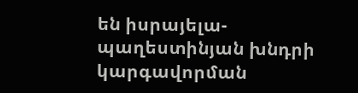են իսրայելա-պաղեստինյան խնդրի կարգավորման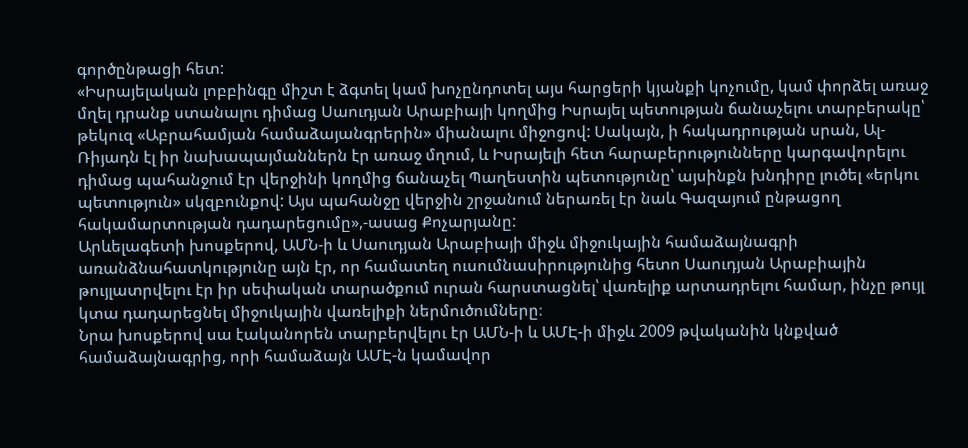գործընթացի հետ:
«Իսրայելական լոբբինգը միշտ է ձգտել կամ խոչընդոտել այս հարցերի կյանքի կոչումը, կամ փորձել առաջ մղել դրանք ստանալու դիմաց Սաուդյան Արաբիայի կողմից Իսրայել պետության ճանաչելու տարբերակը՝ թեկուզ «Աբրահամյան համաձայանգրերին» միանալու միջոցով: Սակայն, ի հակադրության սրան, Ալ-Ռիյադն էլ իր նախապայմաններն էր առաջ մղում, և Իսրայելի հետ հարաբերությունները կարգավորելու դիմաց պահանջում էր վերջինի կողմից ճանաչել Պաղեստին պետությունը՝ այսինքն խնդիրը լուծել «երկու պետություն» սկզբունքով: Այս պահանջը վերջին շրջանում ներառել էր նաև Գազայում ընթացող հակամարտության դադարեցումը»,-ասաց Քոչարյանը:
Արևելագետի խոսքերով, ԱՄՆ-ի և Սաուդյան Արաբիայի միջև միջուկային համաձայնագրի առանձնահատկությունը այն էր, որ համատեղ ուսումնասիրությունից հետո Սաուդյան Արաբիային թույլատրվելու էր իր սեփական տարածքում ուրան հարստացնել՝ վառելիք արտադրելու համար, ինչը թույլ կտա դադարեցնել միջուկային վառելիքի ներմուծումները։
Նրա խոսքերով սա էականորեն տարբերվելու էր ԱՄՆ-ի և ԱՄԷ-ի միջև 2009 թվականին կնքված համաձայնագրից, որի համաձայն ԱՄԷ-ն կամավոր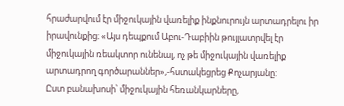հրաժարվում էր միջուկային վառելիք ինքնուրույն արտադրելու իր իրավունքից։ «Այս դեպքում Աբու-Դաբիին թույլատրվել էր միջուկային ռեակտոր ունենալ, ոչ թե միջուկային վառելիք արտադրող գործարաններ»,-հստակեցրեց Քոչարյանը:
Ըստ բանախոսի՝ միջուկային հեռանկարները,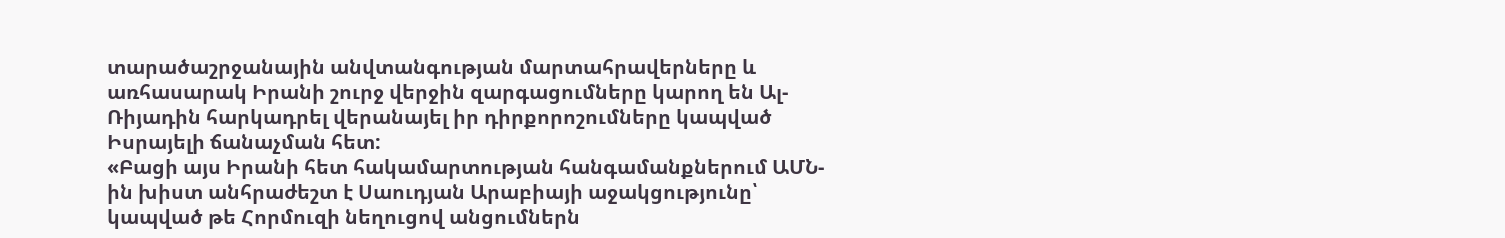տարածաշրջանային անվտանգության մարտահրավերները և առհասարակ Իրանի շուրջ վերջին զարգացումները կարող են Ալ-Ռիյադին հարկադրել վերանայել իր դիրքորոշումները կապված Իսրայելի ճանաչման հետ:
«Բացի այս Իրանի հետ հակամարտության հանգամանքներում ԱՄՆ-ին խիստ անհրաժեշտ է Սաուդյան Արաբիայի աջակցությունը՝ կապված թե Հորմուզի նեղուցով անցումներն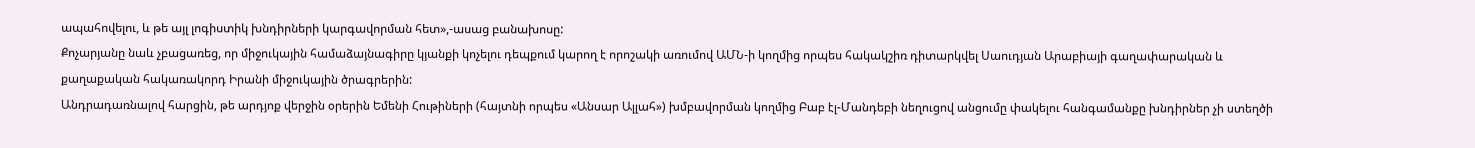ապահովելու, և թե այլ լոգիստիկ խնդիրների կարգավորման հետ»,-ասաց բանախոսը:
Քոչարյանը նաև չբացառեց, որ միջուկային համաձայնագիրը կյանքի կոչելու դեպքում կարող է որոշակի առումով ԱՄՆ-ի կողմից որպես հակակշիռ դիտարկվել Սաուդյան Արաբիայի գաղափարական և քաղաքական հակառակորդ Իրանի միջուկային ծրագրերին:
Անդրադառնալով հարցին, թե արդյոք վերջին օրերին Եմենի Հութիների (հայտնի որպես «Անսար Ալլահ») խմբավորման կողմից Բաբ էլ-Մանդեբի նեղուցով անցումը փակելու հանգամանքը խնդիրներ չի ստեղծի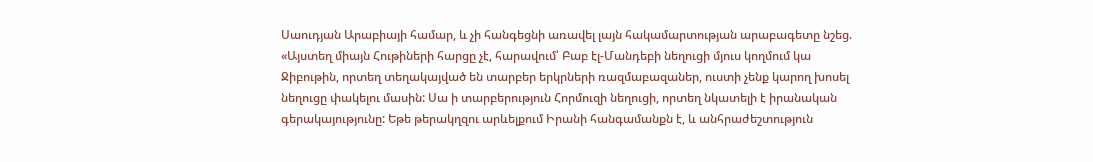Սաուդյան Արաբիայի համար, և չի հանգեցնի առավել լայն հակամարտության արաբագետը նշեց. «Այստեղ միայն Հութիների հարցը չէ, հարավում՝ Բաբ էլ-Մանդեբի նեղուցի մյուս կողմում կա Ջիբութին, որտեղ տեղակայված են տարբեր երկրների ռազմաբազաներ, ուստի չենք կարող խոսել նեղուցը փակելու մասին: Սա ի տարբերություն Հորմուզի նեղուցի, որտեղ նկատելի է իրանական գերակայությունը: Եթե թերակղզու արևելքում Իրանի հանգամանքն է, և անհրաժեշտություն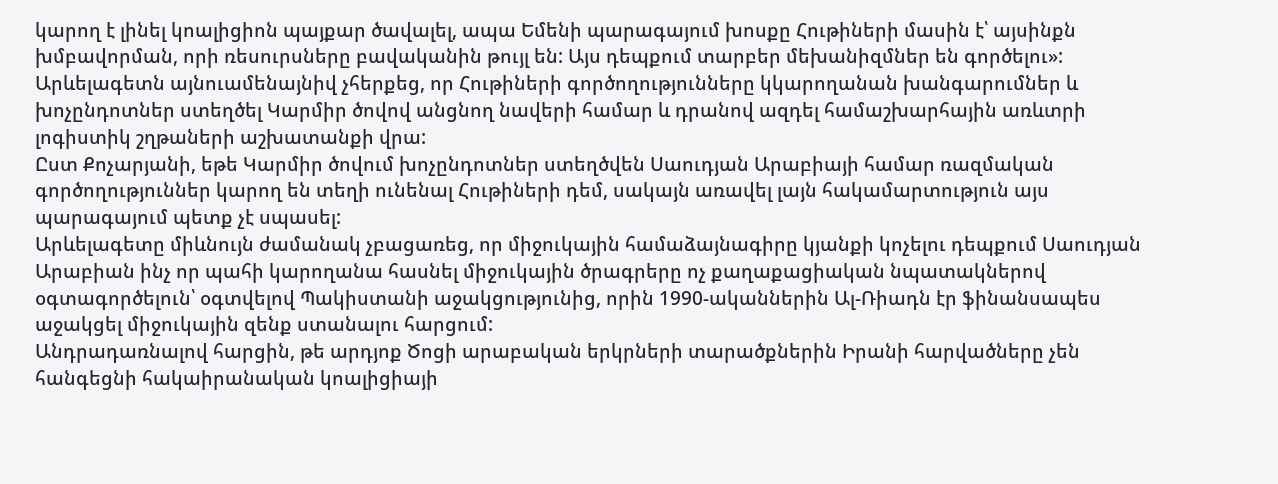կարող է լինել կոալիցիոն պայքար ծավալել, ապա Եմենի պարագայում խոսքը Հութիների մասին է՝ այսինքն խմբավորման, որի ռեսուրսները բավականին թույլ են: Այս դեպքում տարբեր մեխանիզմներ են գործելու»:
Արևելագետն այնուամենայնիվ չհերքեց, որ Հութիների գործողությունները կկարողանան խանգարումներ և խոչընդոտներ ստեղծել Կարմիր ծովով անցնող նավերի համար և դրանով ազդել համաշխարհային առևտրի լոգիստիկ շղթաների աշխատանքի վրա:
Ըստ Քոչարյանի, եթե Կարմիր ծովում խոչընդոտներ ստեղծվեն Սաուդյան Արաբիայի համար ռազմական գործողություններ կարող են տեղի ունենալ Հութիների դեմ, սակայն առավել լայն հակամարտություն այս պարագայում պետք չէ սպասել:
Արևելագետը միևնույն ժամանակ չբացառեց, որ միջուկային համաձայնագիրը կյանքի կոչելու դեպքում Սաուդյան Արաբիան ինչ որ պահի կարողանա հասնել միջուկային ծրագրերը ոչ քաղաքացիական նպատակներով օգտագործելուն՝ օգտվելով Պակիստանի աջակցությունից, որին 1990-ականներին Ալ-Ռիադն էր ֆինանսապես աջակցել միջուկային զենք ստանալու հարցում:
Անդրադառնալով հարցին, թե արդյոք Ծոցի արաբական երկրների տարածքներին Իրանի հարվածները չեն հանգեցնի հակաիրանական կոալիցիայի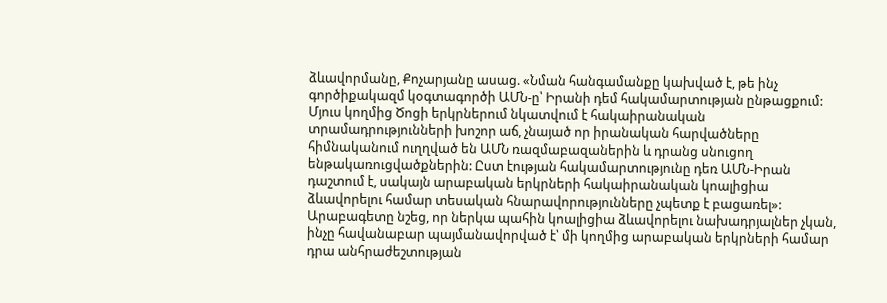ձևավորմանը, Քոչարյանը ասաց. «Նման հանգամանքը կախված է, թե ինչ գործիքակազմ կօգտագործի ԱՄՆ-ը՝ Իրանի դեմ հակամարտության ընթացքում: Մյուս կողմից Ծոցի երկրներում նկատվում է հակաիրանական տրամադրությունների խոշոր աճ, չնայած որ իրանական հարվածները հիմնականում ուղղված են ԱՄՆ ռազմաբազաներին և դրանց սնուցող ենթակառուցվածքներին: Ըստ էության հակամարտությունը դեռ ԱՄՆ-Իրան դաշտում է, սակայն արաբական երկրների հակաիրանական կոալիցիա ձևավորելու համար տեսական հնարավորությունները չպետք է բացառել»:
Արաբագետը նշեց, որ ներկա պահին կոալիցիա ձևավորելու նախադրյալներ չկան, ինչը հավանաբար պայմանավորված է՝ մի կողմից արաբական երկրների համար դրա անհրաժեշտության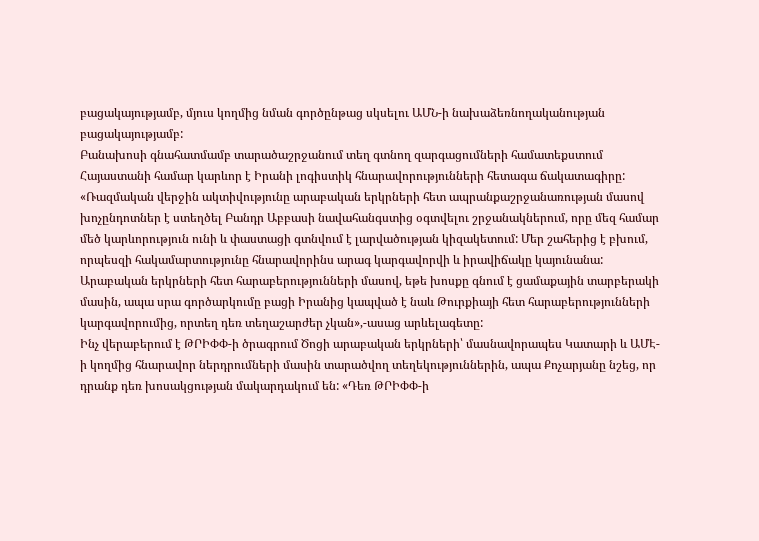բացակայությամբ, մյուս կողմից նման գործընթաց սկսելու ԱՄՆ-ի նախաձեռնողականության բացակայությամբ:
Բանախոսի գնահատմամբ տարածաշրջանում տեղ գտնող զարգացումների համատեքստում Հայաստանի համար կարևոր է Իրանի լոգիստիկ հնարավորությունների հետագա ճակատագիրը:
«Ռազմական վերջին ակտիվությունը արաբական երկրների հետ ապրանքաշրջանառության մասով խոչընդոտներ է ստեղծել Բանդր Աբբասի նավահանգստից օգտվելու շրջանակներում, որը մեզ համար մեծ կարևորություն ունի և փաստացի գտնվում է լարվածության կիզակետում: Մեր շահերից է բխում, որպեսզի հակամարտությունը հնարավորինս արագ կարգավորվի և իրավիճակը կայունանա: Արաբական երկրների հետ հարաբերությունների մասով, եթե խոսքը գնում է ցամաքային տարբերակի մասին, ապա սրա գործարկումը բացի Իրանից կապված է նաև Թուրքիայի հետ հարաբերությունների կարգավորումից, որտեղ դեռ տեղաշարժեր չկան»,-ասաց արևելագետը:
Ինչ վերաբերում է ԹՐԻՓՓ-ի ծրագրում Ծոցի արաբական երկրների՝ մասնավորապես Կատարի և ԱՄԷ-ի կողմից հնարավոր ներդրումների մասին տարածվող տեղեկություններին, ապա Քոչարյանը նշեց, որ դրանք դեռ խոսակցության մակարդակում են: «Դեռ ԹՐԻՓՓ-ի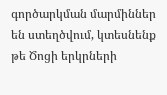գործարկման մարմիններ են ստեղծվում, կտեսնենք թե Ծոցի երկրների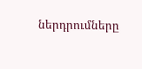ներդրումները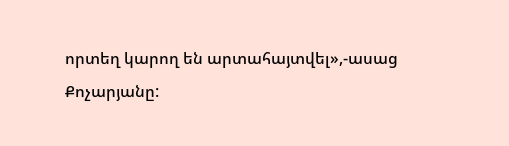որտեղ կարող են արտահայտվել»,-ասաց Քոչարյանը: